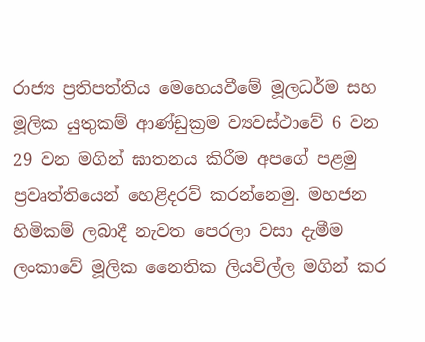රාජ්‍ය ප්‍රතිපත්තිය මෙහෙයවීමේ මූලධර්ම සහ මූලික යුතුකම් ආණ්ඩුක්‍රම ව්‍යවස්ථාවේ 6 වන 29 වන මගින් ඝාතනය කිරීම අපගේ පළමු ප්‍රවෘත්තියෙන් හෙළිදරව් කරන්නෙමු. මහජන හිමිකම් ලබාදී නැවත පෙරලා වසා දැමීම ලංකාවේ මූලික නෛතික ලියවිල්ල මගින් කර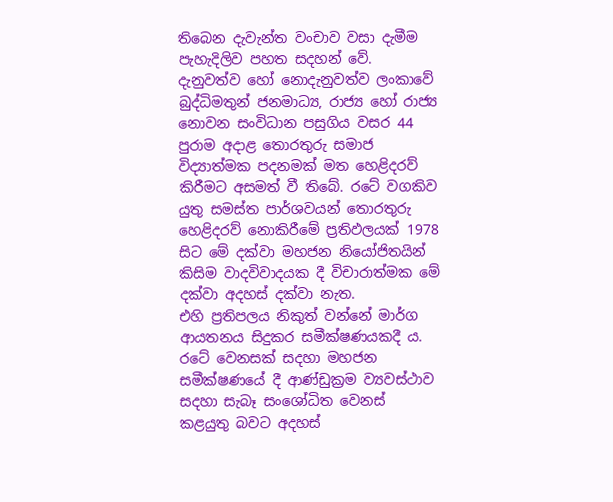තිබෙන දැවැන්ත වංචාව වසා දැමීම පැහැදිලිව පහත සදහන් වේ.
දැනුවත්ව හෝ නොදැනුවත්ව ලංකාවේ බුද්ධිමතුන් ජනමාධ්‍ය, රාජ්‍ය හෝ රාජ්‍ය නොවන සංවිධාන පසුගිය වසර 44 පුරාම අදාළ තොරතුරු සමාජ විද්‍යාත්මක පදනමක් මත හෙළිදරව් කිරීමට අසමත් වී තිබේ. රටේ වගකිව යුතු සමස්ත පාර්ශවයන් තොරතුරු හෙළිදරව් නොකිරීමේ ප්‍රතිඵලයක් 1978 සිට මේ දක්වා මහජන නියෝජිතයින් කිසිම වාදවිවාදයක දී විචාරාත්මක මේ දක්වා අදහස් දක්වා නැත.
එහි ප්‍රතිපලය නිකුත් වන්නේ මාර්ග ආයතනය සිදුකර සමීක්ෂණයකදී ය.
රටේ වෙනසක් සදහා මහජන සමීක්ෂණයේ දී ආණ්ඩුක්‍රම ව්‍යවස්ථාව සදහා සැබෑ සංශෝධිත වෙනස් කළයුතු බවට අදහස්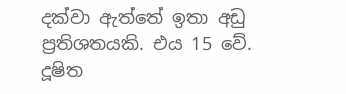දක්වා ඇත්තේ ඉතා අඩු ප්‍රතිශතයකි. එය 15 වේ.
දූෂිත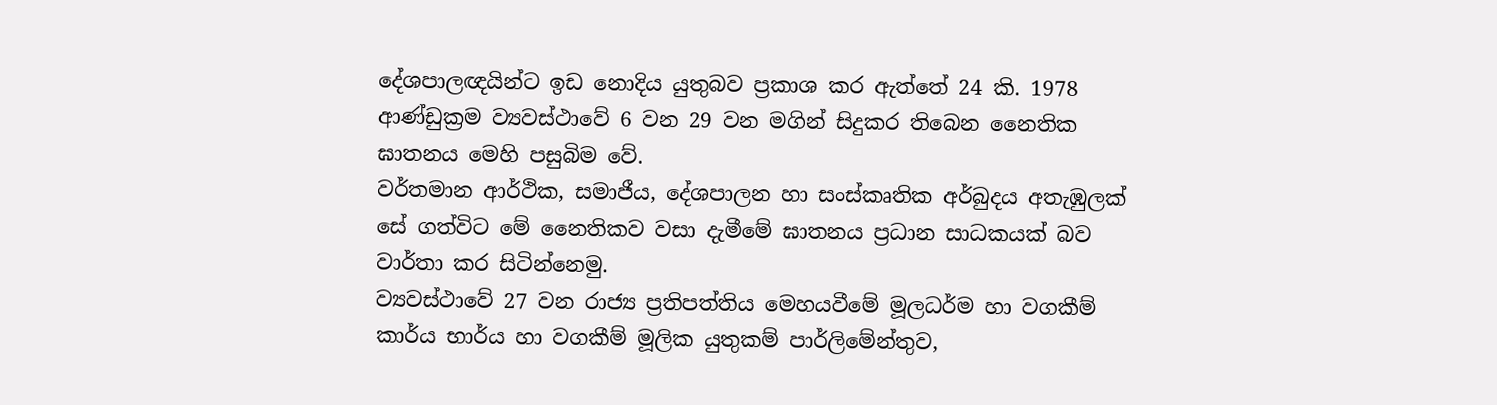දේශපාලඥයින්ට ඉඩ නොදිය යුතුබව ප්‍රකාශ කර ඇත්තේ 24 කි. 1978 ආණ්ඩුක්‍රම ව්‍යවස්ථාවේ 6 වන 29 වන මගින් සිදුකර තිබෙන නෛතික ඝාතනය මෙහි පසුබිම වේ.
වර්තමාන ආර්ථික, සමාජීය, දේශපාලන හා සංස්කෘතික අර්බුදය අතැඹුලක් සේ ගත්විට මේ නෛතිකව වසා දැමීමේ ඝාතනය ප්‍රධාන සාධකයක් බව වාර්තා කර සිටින්නෙමු.
ව්‍යවස්ථාවේ 27 වන රාජ්‍ය ප්‍රතිපත්තිය මෙහයවීමේ මූලධර්ම හා වගකීම් කාර්ය භාර්ය හා වගකීම් මූලික යුතුකම් පාර්ලිමේන්තුව,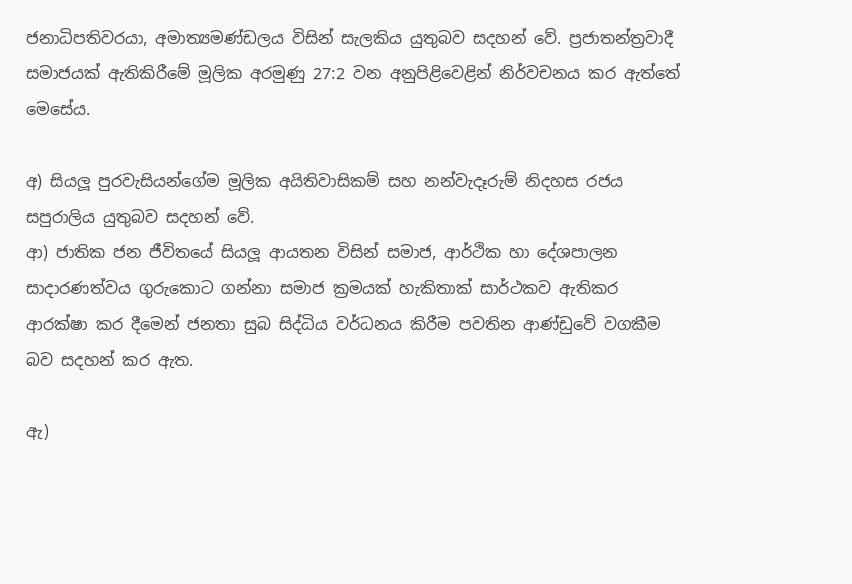ජනාධිපතිවරයා, අමාත්‍යමණ්ඩලය විසින් සැලකිය යුතුබව සදහන් වේ. ප්‍රජාතන්ත්‍රවාදී සමාජයක් ඇතිකිරීමේ මූලික අරමුණු 27:2 වන අනුපිළිවෙළින් නිර්වචනය කර ඇත්තේ මෙසේය.

අ) සියලූ පුරවැසියන්ගේම මූලික අයිතිවාසිකම් සහ නන්වැදෑරුම් නිදහස රජය සපුරාලිය යුතුබව සදහන් වේ.
ආ) ජාතික ජන ජීවිතයේ සියලූ ආයතන විසින් සමාජ, ආර්ථික හා දේශපාලන සාදාරණත්වය ගුරුකොට ගන්නා සමාජ ක්‍රමයක් හැකිතාක් සාර්ථකව ඇතිකර ආරක්ෂා කර දීමෙන් ජනතා සුබ සිද්ධිය වර්ධනය කිරීම පවතින ආණ්ඩුවේ වගකීම බව සදහන් කර ඇත.

ඇ)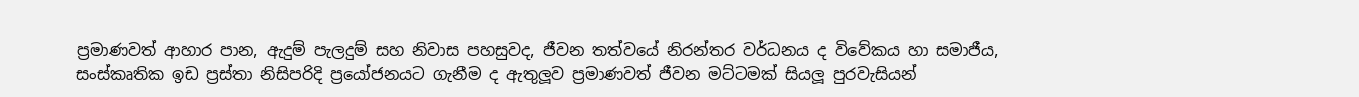ප්‍රමාණවත් ආහාර පාන, ඇදුම් පැලදුම් සහ නිවාස පහසුවද, ජීවන තත්වයේ නිරන්තර වර්ධනය ද විවේකය හා සමාජීය, සංස්කෘතික ඉඩ ප්‍රස්තා නිසිපරිදි ප්‍රයෝජනයට ගැනීම ද ඇතුලූව ප්‍රමාණවත් ජීවන මට්ටමක් සියලූ පුරවැසියන්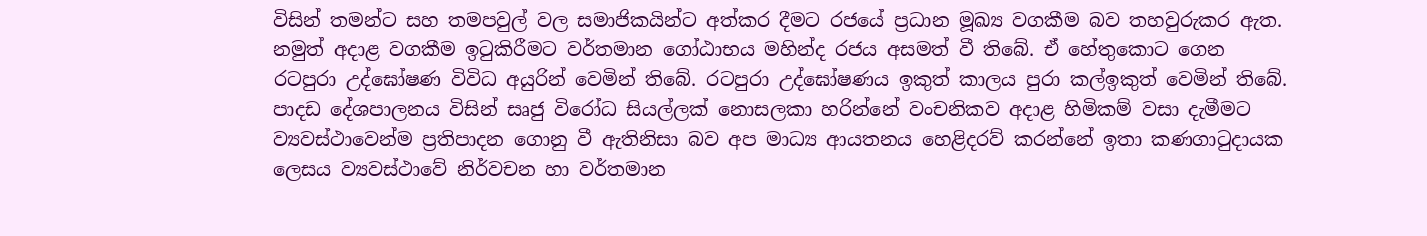විසින් තමන්ට සහ තමපවුල් වල සමාජිකයින්ට අත්කර දීමට රජයේ ප්‍රධාන මූඛ්‍ය වගකීම බව තහවුරුකර ඇත. නමුත් අදාළ වගකීම ඉටුකිරීමට වර්තමාන ගෝඨාභය මහින්ද රජය අසමත් වී තිබේ. ඒ හේතුකොට ගෙන රටපුරා උද්ඝෝෂණ විවිධ අයුරින් වෙමින් තිබේ. රටපුරා උද්ඝෝෂණය ඉකුත් කාලය පුරා කල්ඉකුත් වෙමින් තිබේ. පාදඩ දේශපාලනය විසින් සෘජු විරෝධ සියල්ලක් නොසලකා හරින්නේ වංචනිකව අදාළ හිමිකම් වසා දැමීමට ව්‍යවස්ථාවෙන්ම ප්‍රතිපාදන ගොනු වී ඇතිනිසා බව අප මාධ්‍ය ආයතනය හෙළිදරව් කරන්නේ ඉතා කණගාටුදායක ලෙසය ව්‍යවස්ථාවේ නිර්වචන හා වර්තමාන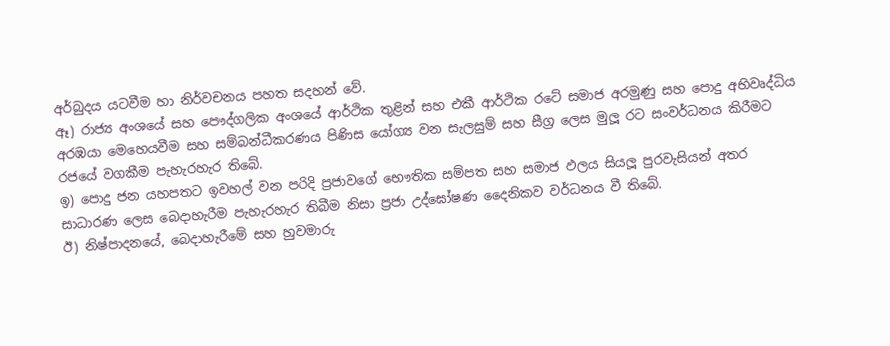අර්බුදය යටවීම හා නිර්වචනය පහත සදහන් වේ.
ඈ) රාජ්‍ය අංශයේ සහ පෞද්ගලික අංශයේ ආර්ථික තුළින් සහ එකී ආර්ථික රටේ සමාජ අරමුණු සහ පොදු අභිවෘද්ධිය අරඹයා මෙහෙයවීම සහ සම්බන්ධීකරණය පිණිස යෝග්‍ය වන සැලසුම් සහ සීග්‍ර ලෙස මුලූ රට සංවර්ධනය කිරීමට රජයේ වගකීම පැහැරහැර තිබේ.
ඉ) පොදු ජන යහපතට ඉවහල් වන පරිදි ප්‍රජාවගේ භෞතික සම්පත සහ සමාජ ඵලය සියලූ පුරවැසියන් අතර සාධාරණ ලෙස බෙදාහැරීම පැහැරහැර තිබීම නිසා ප්‍රජා උද්ඝෝෂණ දෛනිකව වර්ධනය වී තිබේ.
ඊ) නිෂ්පාදනයේ, බෙදාහැරීමේ සහ හුවමාරු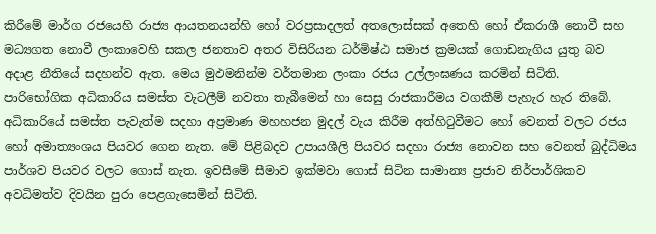කිරීමේ මාර්ග රජයෙහි රාජ්‍ය ආයතනයන්හි හෝ වරප්‍රසාදලත් අතලොස්සක් අතෙහි හෝ ඒකරාශී නොවී සහ මධ්‍යගත නොවී ලංකාවෙහි සකල ජනතාව අතර විසිරියන ධර්මිෂ්ඨ සමාජ ක්‍රමයක් ගොඩනැගිය යුතු බව අදාළ නීතියේ සදහන්ව ඇත. මෙය මුඵමනින්ම වර්තමාන ලංකා රජය උල්ලංඝණය කරමින් සිටිති.
පාරිභෝගික අධිකාරිය සමස්ත වැටලීම් නවතා තැබීමෙන් හා සෙසු රාජකාරීමය වගකීම් පැහැර හැර තිබේ.
අධිකාරියේ සමස්ත පැවැත්ම සදහා අප්‍රමාණ මහහජන මුදල් වැය කිරීම අත්හිටුවීමට හෝ වෙනත් වලට රජය හෝ අමාත්‍යංශය පියවර ගෙන නැත. මේ පිළිබදව උපායශීලි පියවර සදහා රාජ්‍ය නොවන සහ වෙනත් බුද්ධිමය පාර්ශව පියවර වලට ගොස් නැත. ඉවසීමේ සීමාව ඉක්මවා ගොස් සිටින සාමාන්‍ය ප්‍රජාව නිර්පාර්ශිකව අවධිමත්ව දිවයින පුරා පෙළගැසෙමින් සිටිති.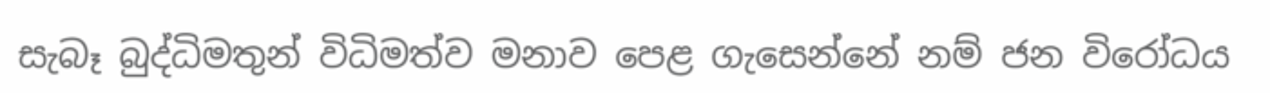සැබෑ බුද්ධිමතුන් විධිමත්ව මනාව පෙළ ගැසෙන්නේ නම් ජන විරෝධය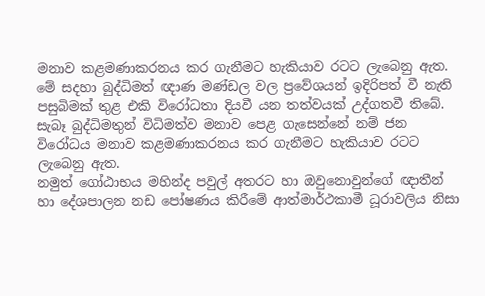මනාව කළමණාකරනය කර ගැනීමට හැකියාව රටට ලැබෙනු ඇත. මේ සදහා බුද්ධිමත් ඥාණ මණ්ඩල වල ප්‍රවේශයන් ඉදිරිපත් වී නැති පසුබිමක් තුළ එකි විරෝධතා දියවී යන තත්වයක් උද්ගතවී තිබේ.
සැබෑ බුද්ධිමතුන් විධිමත්ව මනාව පෙළ ගැසෙන්නේ නම් ජන විරෝධය මනාව කළමණාකරනය කර ගැනීමට හැකියාව රටට ලැබෙනු ඇත.
නමුත් ගෝඨාභය මහින්ද පවුල් අතරට හා ඔවුනොවුන්ගේ ඥාතීන් හා දේශපාලන නඩ පෝෂණය කිරීමේ ආත්මාර්ථකාමී ධූරාවලිය නිසා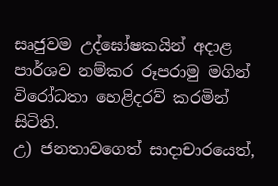සෘජුවම උද්ඝෝෂකයින් අදාළ පාර්ශව නම්කර රූපරාමු මගින් විරෝධතා හෙළිදරව් කරමින් සිටිති.
උ) ජනතාවගෙත් සාදාචාරයෙත්,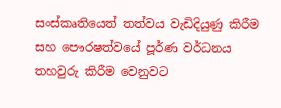සංස්කෘතියෙත් තත්වය වැඩිදියුණු කිරීම සහ පෞරෂත්වයේ පූර්ණ වර්ධනය තහවුරු කිරීම වෙනුවට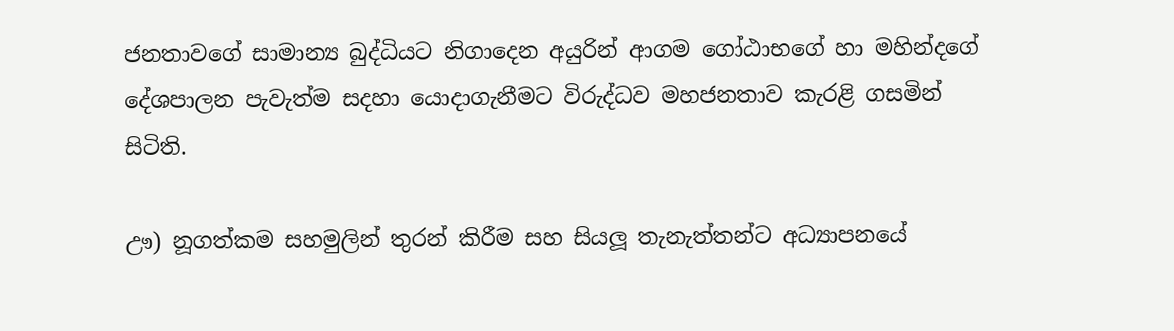ජනතාවගේ සාමාන්‍ය බුද්ධියට නිගාදෙන අයුරින් ආගම ගෝඨාභගේ හා මහින්දගේ දේශපාලන පැවැත්ම සදහා යොදාගැනීමට විරුද්ධව මහජනතාව කැරළි ගසමින් සිටිති.

ඌ) නූගත්කම සහමුලින් තුරන් කිරීම සහ සියලූ තැනැත්තන්ට අධ්‍යාපනයේ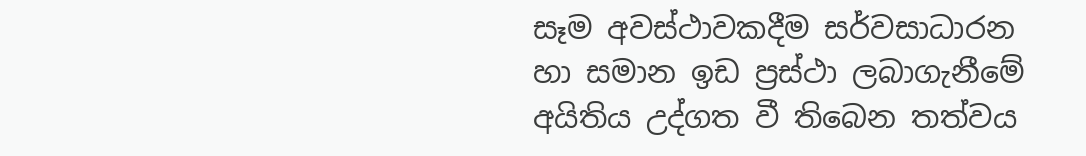සෑම අවස්ථාවකදීම සර්වසාධාරන හා සමාන ඉඩ ප්‍රස්ථා ලබාගැනීමේ අයිතිය උද්ගත වී තිබෙන තත්වය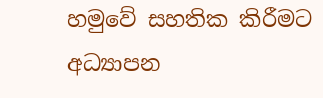හමුවේ සහතික කිරීමට අධ්‍යාපන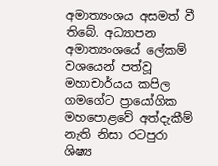අමාත්‍යංශය අසමත් වී තිබේ. අධ්‍යාපන අමාත්‍යංශයේ ලේකම් වශයෙන් පත්වූ මහාචාර්යය කපිල ගමගේට ප්‍රායෝගික මහපොළවේ අත්දැකීම් නැති නිසා රටපුරා ශිෂ්‍ය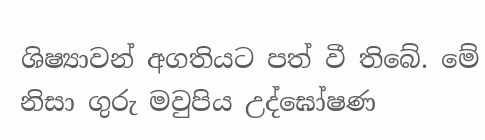ශිෂ්‍යාවන් අගතියට පත් වී තිබේ. මේ නිසා ගුරු මවුපිය උද්ඝෝෂණ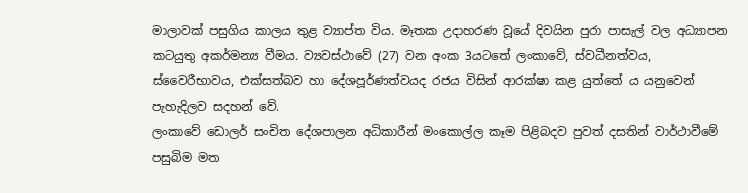මාලාවක් පසුගිය කාලය තුළ ව්‍යාප්ත විය. මෑතක උදාහරණ වූයේ දිවයින පුරා පාසැල් වල අධ්‍යාපන කටයුතු අකර්මන්‍ය වීමය. ව්‍යවස්ථාවේ (27) වන අංක 3යටතේ ලංකාවේ, ස්වධීනත්වය, ස්වෛරීභාවය, එක්සත්බව හා දේශපූර්ණත්වයද රජය විසින් ආරක්ෂා කළ යුත්තේ ය යනුවෙන් පැහැදිලව සදහන් වේ.
ලංකාවේ ඩොලර් සංචිත දේශපාලන අධිකාරීන් මංකොල්ල කෑම පිළිබදව පුවත් දසතින් වාර්ථාවීමේ පසුබිම මත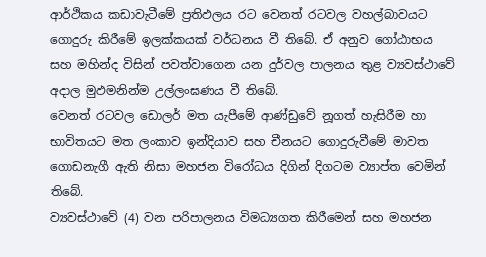ආර්ථිකය කඩාවැටීමේ ප්‍රතිඵලය රට වෙනත් රටවල වහල්බාවයට ගොදුරු කිරීමේ ඉලක්කයක් වර්ධනය වී තිබේ. ඒ අනුව ගෝඨාභය සහ මහින්ද විසින් පවත්වාගෙන යන දුර්වල පාලනය තුළ ව්‍යවස්ථාවේ අදාල මුඵමනින්ම උල්ලංඝණය වී තිබේ.
වෙනත් රටවල ඩොලර් මත යැපීමේ ආණ්ඩුවේ නූගත් හැසිරීම හා භාවිතයට මත ලංකාව ඉන්දියාව සහ චීනයට ගොදුරුවීමේ මාවත ගොඩනැගී ඇති නිසා මහජන විරෝධය දිගින් දිගටම ව්‍යාප්ත වෙමින් තිබේ.
ව්‍යවස්ථාවේ (4) වන පරිපාලනය විමධ්‍යගත කිරීමෙන් සහ මහජන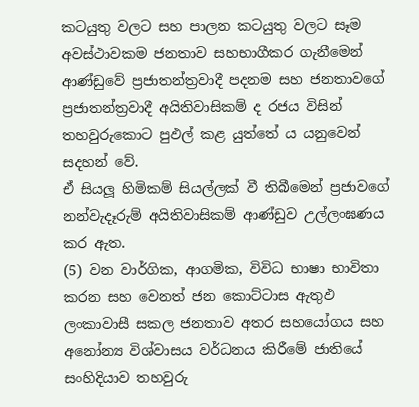කටයුතු වලට සහ පාලන කටයුතු වලට සෑම අවස්ථාවකම ජනතාව සහභාගීකර ගැනීමෙන් ආණ්ඩුවේ ප්‍රජාතන්ත්‍රවාදී පදනම සහ ජනතාවගේ ප්‍රජාතන්ත්‍රවාදී අයිතිවාසිකම් ද රජය විසින් තහවුරුකොට පුඵල් කළ යුත්තේ ය යනුවෙන් සදහන් වේ.
ඒ සියලූ හිමිකම් සියල්ලක් වී තිබීමෙන් ප්‍රජාවගේ නන්වැදෑරුම් අයිතිවාසිකම් ආණ්ඩුව උල්ලංඝණය කර ඇත.
(5) වන වාර්ගික, ආගමික, විවිධ භාෂා භාවිතා කරන සහ වෙනත් ජන කොට්ටාස ඇතුඵ ලංකාවාසී සකල ජනතාව අතර සහයෝගය සහ අනෝන්‍ය විශ්වාසය වර්ධනය කිරීමේ ජාතියේ සංහිදියාව තහවුරු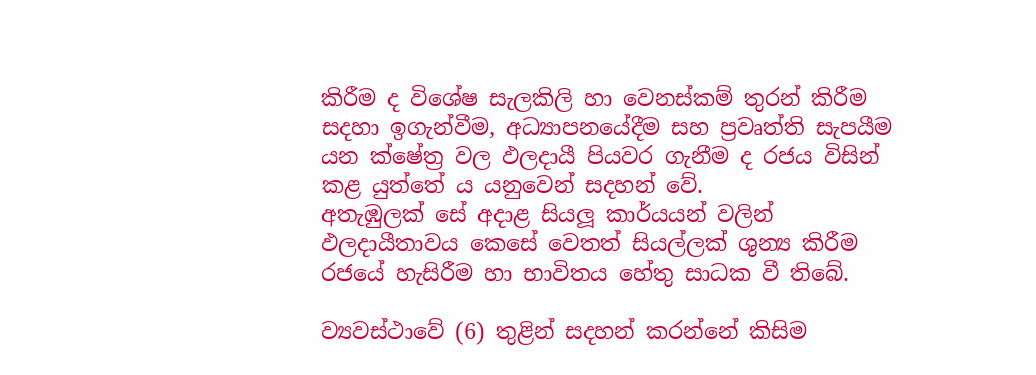කිරීම ද විශේෂ සැලකිලි හා වෙනස්කම් තුරන් කිරීම සදහා ඉගැන්වීම, අධ්‍යාපනයේදීම සහ ප්‍රවෘත්ති සැපයීම යන ක්ෂේත්‍ර වල ඵලදායී පියවර ගැනීම ද රජය විසින් කළ යුත්තේ ය යනුවෙන් සදහන් වේ.
අතැඹුලක් සේ අදාළ සියලූ කාර්යයන් වලින් ඵලදායීතාවය කෙසේ වෙතත් සියල්ලක් ශුන්‍ය කිරීම රජයේ හැසිරීම හා භාවිතය හේතු සාධක වී තිබේ.

ව්‍යවස්ථාවේ (6) තුළින් සදහන් කරන්නේ කිසිම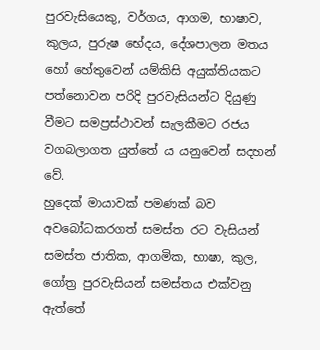පුරවැසියෙකු, වර්ගය, ආගම, භාෂාව, කුලය, පුරුෂ භේදය, දේශපාලන මතය හෝ හේතුවෙන් යම්කිසි අයුක්තියකට පත්නොවන පරිදි පුරවැසියන්ට දියුණු වීමට සමප්‍රස්ථාවන් සැලකීමට රජය වගබලාගත යුත්තේ ය යනුවෙන් සදහන් වේ.
හුදෙක් මායාවක් පමණක් බව අවබෝධකරගත් සමස්ත රට වැසියන් සමස්ත ජාතික, ආගමික, භාෂා, කුල, ගෝත්‍ර පුරවැසියන් සමස්තය එක්වනු ඇත්තේ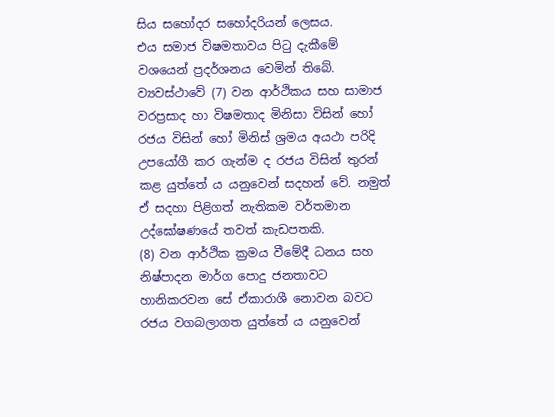සිය සහෝදර සහෝදරියන් ලෙසය.
එය සමාජ විෂමතාවය පිටු දැකීමේ වශයෙන් ප්‍රදර්ශනය වෙමින් තිබේ.
ව්‍යවස්ථාවේ (7) වන ආර්ථිකය සහ සාමාජ වරප්‍රසාද හා විෂමතාද මිනිසා විසින් හෝ රජය විසින් හෝ මිනිස් ශ්‍රමය අයථා පරිදි උපයෝගී කර ගැන්ම ද රජය විසින් තුරන් කළ යුත්තේ ය යනුවෙන් සදහන් වේ. නමුත් ඒ සදහා පිළිගත් නැතිකම වර්තමාන උද්ඝෝෂණයේ තවත් කැඩපතකි.
(8) වන ආර්ථික ක්‍රමය වීමේදී ධනය සහ නිෂ්පාදන මාර්ග පොදු ජනතාවට හානිකරවන සේ ඒකාරාශී නොවන බවට රජය වගබලාගත යුත්තේ ය යනුවෙන්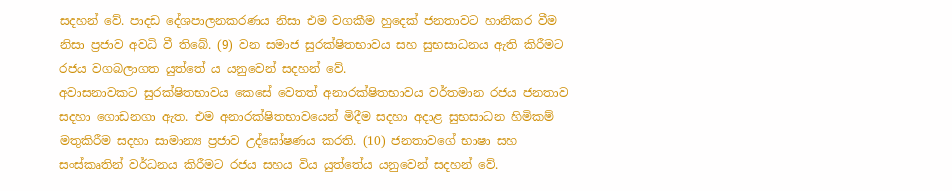සදහන් වේ. පාදඩ දේශපාලනකරණය නිසා එම වගකීම හුදෙක් ජනතාවට හානිකර වීම නිසා ප්‍රජාව අවධි වී තිබේ. (9) වන සමාජ සුරක්ෂිතභාවය සහ සුභසාධනය ඇති කිරීමට රජය වගබලාගත යුත්තේ ය යනුවෙන් සදහන් වේ.
අවාසනාවකට සුරක්ෂිතභාවය කෙසේ වෙතත් අනාරක්ෂිතභාවය වර්තමාන රජය ජනතාව සදහා ගොඩනගා ඇත. එම අනාරක්ෂිතභාවයෙන් මිදීම සදහා අදාළ සුභසාධන හිමිකම් මතුකිරීම සදහා සාමාන්‍ය ප්‍රජාව උද්ඝෝෂණය කරති. (10) ජනතාවගේ භාෂා සහ සංස්කෘතින් වර්ධනය කිරීමට රජය සහය විය යුත්තේය යනුවෙන් සදහන් වේ.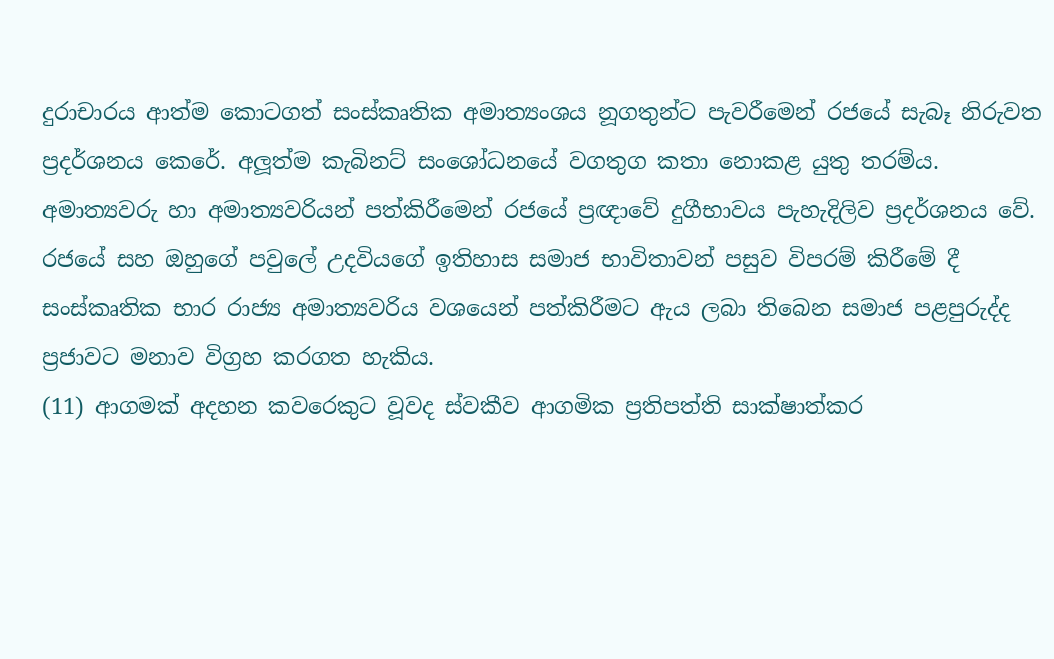දුරාචාරය ආත්ම කොටගත් සංස්කෘතික අමාත්‍යංශය නූගතුන්ට පැවරීමෙන් රජයේ සැබෑ නිරුවත ප්‍රදර්ශනය කෙරේ. අලූත්ම කැබිනට් සංශෝධනයේ වගතුග කතා නොකළ යුතු තරම්ය.
අමාත්‍යවරු හා අමාත්‍යවරියන් පත්කිරීමෙන් රජයේ ප්‍රඥාවේ දුගීභාවය පැහැදිලිව ප්‍රදර්ශනය වේ.
රජයේ සහ ඔහුගේ පවුලේ උදවියගේ ඉතිහාස සමාජ භාවිතාවන් පසුව විපරම් කිරීමේ දී සංස්කෘතික භාර රාජ්‍ය අමාත්‍යවරිය වශයෙන් පත්කිරීමට ඇය ලබා තිබෙන සමාජ පළපුරුද්ද ප්‍රජාවට මනාව විග්‍රහ කරගත හැකිය.
(11) ආගමක් අදහන කවරෙකුට වූවද ස්වකීව ආගමික ප්‍රතිපත්ති සාක්ෂාත්කර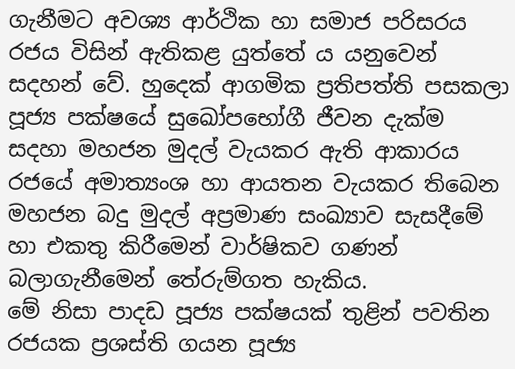ගැනීමට අවශ්‍ය ආර්ථික හා සමාජ පරිසරය රජය විසින් ඇතිකළ යුත්තේ ය යනුවෙන් සදහන් වේ. හුදෙක් ආගමික ප්‍රතිපත්ති පසකලා පූජ්‍ය පක්ෂයේ සුඛෝපභෝගී ජීවන දැක්ම සදහා මහජන මුදල් වැයකර ඇති ආකාරය රජයේ අමාත්‍යංශ හා ආයතන වැයකර තිබෙන මහජන බදු මුදල් අප්‍රමාණ සංඛ්‍යාව සැසදීමේ හා එකතු කිරීමෙන් වාර්ෂිකව ගණන් බලාගැනීමෙන් තේරුම්ගත හැකිය.
මේ නිසා පාදඩ පූජ්‍ය පක්ෂයක් තුළින් පවතින රජයක ප්‍රශස්ති ගයන පූජ්‍ය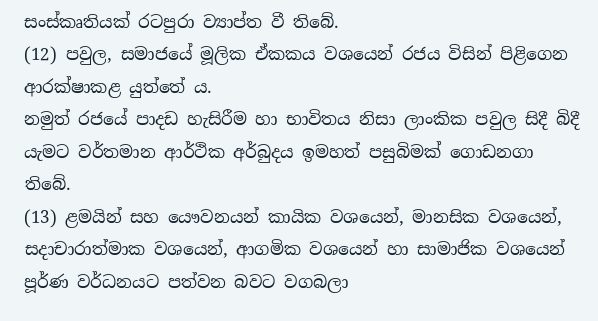සංස්කෘතියක් රටපුරා ව්‍යාප්ත වී තිබේ.
(12) පවුල, සමාජයේ මූලික ඒකකය වශයෙන් රජය විසින් පිළිගෙන ආරක්ෂාකළ යුත්තේ ය.
නමුත් රජයේ පාදඩ හැසිරීම හා භාවිතය නිසා ලාංකික පවුල සිදී බිදී යැමට වර්තමාන ආර්ථික අර්බුදය ඉමහත් පසුබිමක් ගොඩනගා තිබේ.
(13) ළමයින් සහ යෞවනයන් කායික වශයෙන්, මානසික වශයෙන්, සදාචාරාත්මාක වශයෙන්, ආගමික වශයෙන් හා සාමාජික වශයෙන් පූර්ණ වර්ධනයට පත්වන බවට වගබලා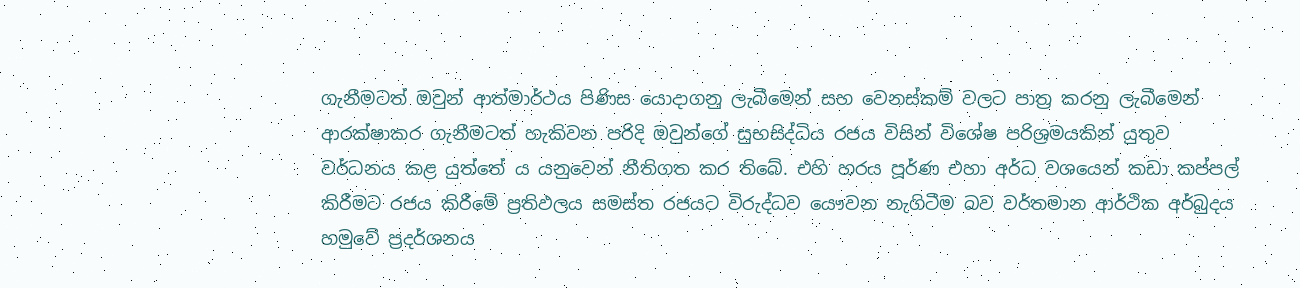ගැනීමටත් ඔවුන් ආත්මාර්ථය පිණිස යොදාගනු ලැබීමෙන් සහ වෙනස්කම් වලට පාත්‍ර කරනු ලැබීමෙන් ආරක්ෂාකර ගැනීමටත් හැකිවන පරිදි ඔවුන්ගේ සුභසිද්ධිය රජය විසින් විශේෂ පරිශ්‍රමයකින් යුතුව වර්ධනය කළ යුත්තේ ය යනුවෙන් නීතිගත කර තිබේ. එහි හරය පූර්ණ එහා අර්ධ වශයෙන් කඩා කප්පල් කිරීමට රජය කිරීමේ ප්‍රතිඵලය සමස්ත රජයට විරුද්ධව යෞවන නැගිටීම බව වර්තමාන ආර්ථික අර්බුදය හමුවේ ප්‍රදර්ශනය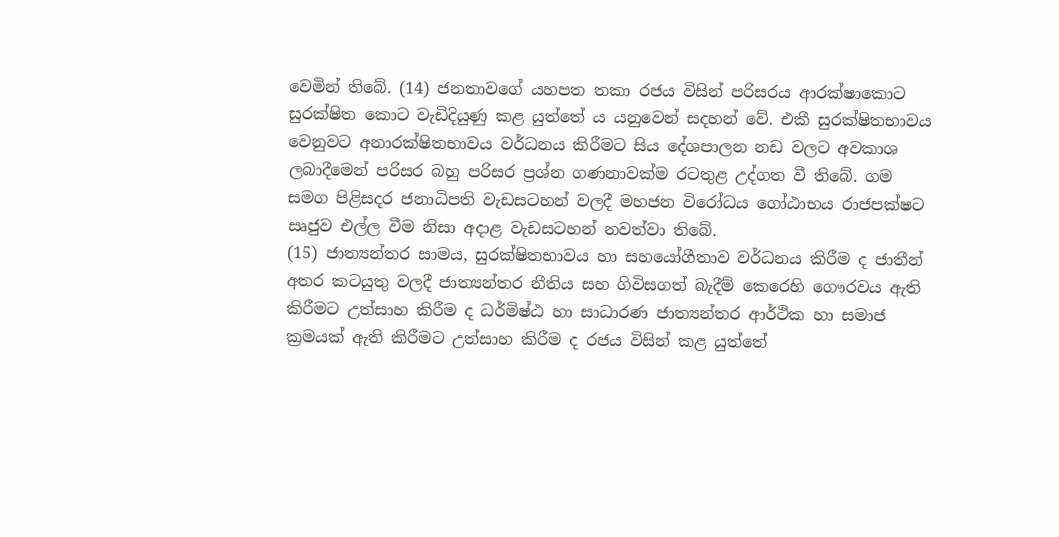වෙමින් තිබේ. (14) ජනතාවගේ යහපත තකා රජය විසින් පරිසරය ආරක්ෂාකොට සුරක්ෂිත කොට වැඩිදියුණු කළ යුත්තේ ය යනුවෙන් සදහන් වේ. එකී සුරක්ෂිතභාවය වෙනුවට අනාරක්ෂිතභාවය වර්ධනය කිරීමට සිය දේශපාලන නඩ වලට අවකාශ ලබාදීමෙන් පරිසර බහු පරිසර ප්‍රශ්න ගණනාවක්ම රටතුළ උද්ගත වී තිබේ. ගම සමග පිළිසදර ජනාධිපති වැඩසටහන් වලදී මහජන විරෝධය ගෝඨාභය රාජපක්ෂට සෘජුව එල්ල වීම නිසා අදාළ වැඩසටහන් නවත්වා තිබේ.
(15) ජාත්‍යන්තර සාමය, සුරක්ෂිතභාවය හා සහයෝගීතාව වර්ධනය කිරීම ද ජාතීන් අතර කටයුතු වලදී ජාත්‍යන්තර නීතිය සහ ගිවිසගත් බැදීම් කෙරෙහි ගෞරවය ඇති කිරීමට උත්සාහ කිරීම ද ධර්මිෂ්ඨ හා සාධාරණ ජාත්‍යන්තර ආර්ථික හා සමාජ ක්‍රමයක් ඇති කිරීමට උත්සාහ කිරීම ද රජය විසින් කළ යුත්තේ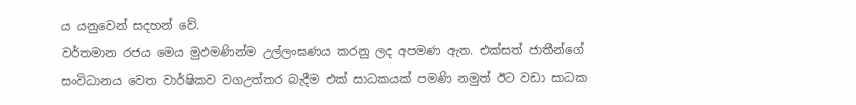ය යනුවෙන් සදහන් වේ.
වර්තමාන රජය මෙය මුඵමණින්ම උල්ලංඝණය කරනු ලද අපමණ ඇත. එක්සත් ජාතීන්ගේ සංවිධානය වෙත වාර්ෂිකව වගඋත්තර බැදීම එක් සාධකයක් පමණි නමුත් ඊට වඩා සාධක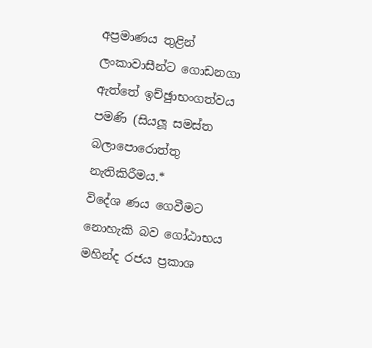අප්‍රමාණය තුළින් ලංකාවාසීන්ට ගොඩනගා ඇත්තේ ඉච්ඡුාභංගත්වය පමණි (සියලූ සමස්ත බලාපොරොත්තු නැතිකිරීමය.*
විදේශ ණය ගෙවීමට නොහැකි බව ගෝඨාභය මහින්ද රජය ප්‍රකාශ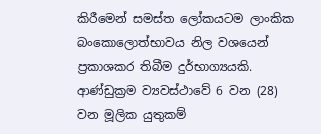කිරීමෙන් සමස්ත ලෝකයටම ලාංකික බංකොලොත්භාවය නිල වශයෙන් ප්‍රකාශකර තිබීම දුර්භාග්‍යයකි.
ආණ්ඩුක්‍රම ව්‍යවස්ථාවේ 6 වන (28) වන මූලික යුතුකම්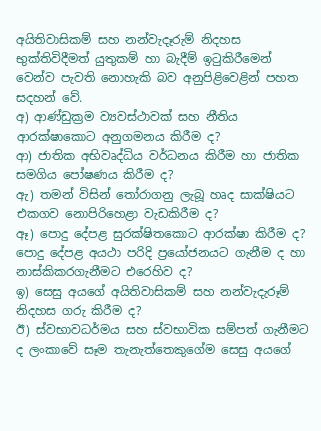අයිතිවාසිකම් සහ නන්වැදෑරුම් නිදහස භුක්තිවිදීමත් යුතුකම් හා බැදීම් ඉටුකිරීමෙන් වෙන්ව පැවති නොහැකි බව අනුපිළිවෙළින් පහත සදහන් වේ.
අ) ආණ්ඩුක්‍රම ව්‍යවස්ථාවක් සහ නීතිය ආරක්ෂාකොට අනුගමනය කිරීම ද?
ආ) ජාතික අභිවෘද්ධිය වර්ධනය කිරීම හා ජාතික සමගිය පෝෂණය කිරීම ද?
ඇ) තමන් විසින් තෝරාගනු ලැබූ හෘද සාක්ෂියට එකගව නොපිරිහෙළා වැඩකිරීම ද?
ඈ) පොදු දේපළ සුරක්ෂිතකොට ආරක්ෂා කිරීම ද? පොදු දේපළ අයථා පරිදි ප්‍රයෝජනයට ගැනීම ද හා නාස්කිකරගැනීමට එරෙහිව ද?
ඉ) සෙසු අයගේ අයිතිවාසිකම් සහ නන්වැදැරූම් නිදහස ගරු කිරීම ද?
ඊ) ස්වභාවධර්මය සහ ස්වභාවික සම්පත් ගැනීමට ද ලංකාවේ සෑම තැනැත්තෙකුගේම සෙසු අයගේ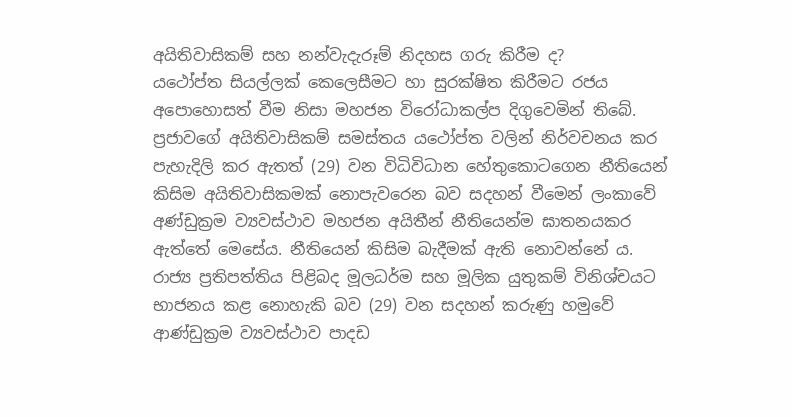අයිතිවාසිකම් සහ නන්වැදැරූම් නිදහස ගරු කිරීම ද?
යථෝප්ත සියල්ලක් කෙලෙසීමට හා සුරක්ෂිත කිරීමට රජය අපොහොසත් වීම නිසා මහජන විරෝධාකල්ප දිගුවෙමින් තිබේ.
ප්‍රජාවගේ අයිතිවාසිකම් සමස්තය යථෝප්ත වලින් නිර්වචනය කර පැහැදිලි කර ඇතත් (29) වන විධිවිධාන හේතුකොටගෙන නීතියෙන් කිසිම අයිතිවාසිකමක් නොපැවරෙන බව සදහන් වීමෙන් ලංකාවේ අණ්ඩුක්‍රම ව්‍යවස්ථාව මහජන අයිතීන් නීතියෙන්ම ඝාතනයකර ඇත්තේ මෙසේය. නීතියෙන් කිසිම බැදීමක් ඇති නොවන්නේ ය. රාජ්‍ය ප්‍රතිපත්තිය පිළිබද මූලධර්ම සහ මූලික යුතුකම් විනිශ්චයට භාජනය කළ නොහැකි බව (29) වන සදහන් කරුණු හමුවේ ආණ්ඩුක්‍රම ව්‍යවස්ථාව පාදඩ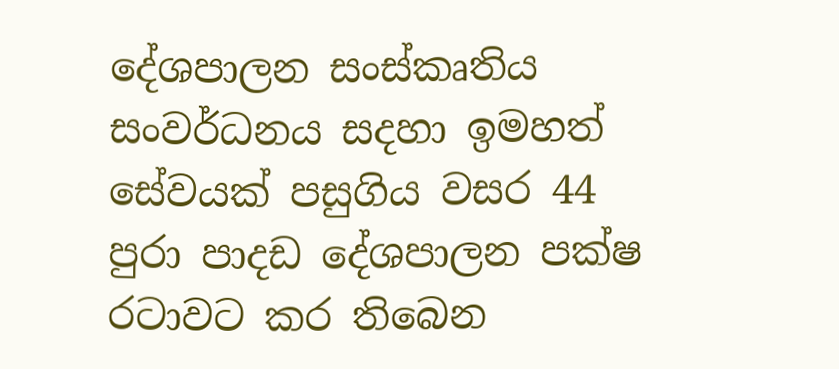දේශපාලන සංස්කෘතිය සංවර්ධනය සදහා ඉමහත් සේවයක් පසුගිය වසර 44 පුරා පාදඩ දේශපාලන පක්ෂ රටාවට කර තිබෙන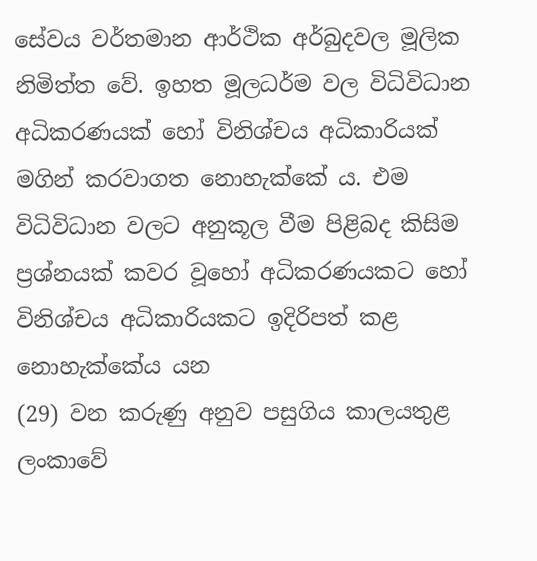සේවය වර්තමාන ආර්ථික අර්බුදවල මූලික නිමිත්ත වේ. ඉහත මූලධර්ම වල විධිවිධාන අධිකරණයක් හෝ විනිශ්චය අධිකාරියක් මගින් කරවාගත නොහැක්කේ ය. එම විධිවිධාන වලට අනුකූල වීම පිළිබද කිසිම ප්‍රශ්නයක් කවර වූහෝ අධිකරණයකට හෝ විනිශ්චය අධිකාරියකට ඉදිරිපත් කළ නොහැක්කේය යන
(29) වන කරුණු අනුව පසුගිය කාලයතුළ ලංකාවේ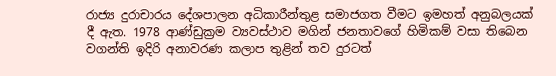රාජ්‍ය දුරාචාරය දේශපාලන අධිකාරීන්තුළ සමාජගත වීමට ඉමහත් අනුබලයක් දී ඇත. 1978 ආණ්ඩුක්‍රම ව්‍යවස්ථාව මගින් ජනතාවගේ හිමිකම් වසා තිබෙන වගන්ති ඉදිරි අනාවරණ කලාප තුළින් තව දුරටත්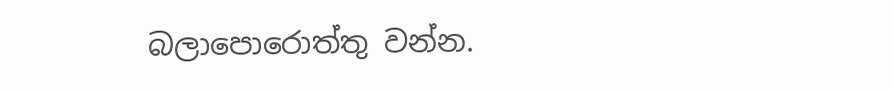බලාපොරොත්තු වන්න.